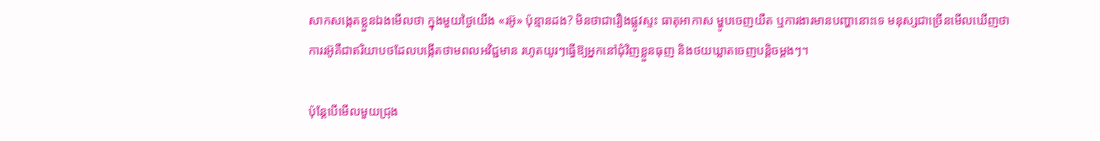សាកសង្កេតខ្លួនឯងមើលថា ក្នុងមួយថ្ងៃយើង «រអ៊ូ» ប៉ុន្មានដង? មិនថាជារឿងផ្លូវស្ទះ ធាតុអាកាស ម្ហូបចេញយឺត ឬការងារមានបញ្ហានោះទេ មនុស្សជាច្រើនមើលឃើញថាការរអ៊ូគឺជាឥរិយាបថដែលបង្កើតថាមពលអវិជ្ជមាន រហូតយូរៗធ្វើឱ្យអ្នកនៅជុំវិញខ្លួនធុញ និងថយឃ្លាតចេញបន្តិចម្ដងៗ។

ប៉ុន្តែបើមើលមួយជ្រុង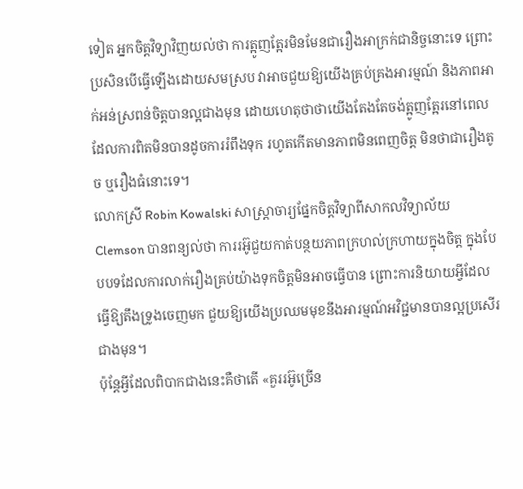ទៀត អ្នកចិត្តវិទ្យាវិញយល់ថា ការត្អូញត្អែរមិនមែនជារឿងអាក្រក់ជានិច្ចនោះទេ ព្រោះប្រសិនបើធ្វើឡើងដោយសមស្រប វាអាចជួយឱ្យយើងគ្រប់គ្រងអារម្មណ៍ និងភាពអាក់អន់ស្រពន់ចិត្តបានល្អជាងមុន ដោយហេតុថាថាយើងតែងតែចង់ត្អូញត្អែរនៅពេលដែលការពិតមិនបានដូចការរំពឹងទុក រហូតកើតមានភាពមិនពេញចិត្ត មិនថាជារឿងតូច ឬរឿងធំនោះទេ។
លោកស្រី Robin Kowalski សាស្ត្រាចារ្យផ្នែកចិត្តវិទ្យាពីសាកលវិទ្យាល័យ Clemson បានពន្យល់ថា ការរអ៊ូជួយកាត់បន្ថយភាពក្រហល់ក្រហាយក្នុងចិត្ត ក្នុងបែបបទដែលការលាក់រឿងគ្រប់យ៉ាងទុកចិត្តមិនអាចធ្វើបាន ព្រោះការនិយាយអ្វីដែលធ្វើឱ្យតឹងទ្រូងចេញមក ជួយឱ្យយើងប្រឈមមុខនឹងអារម្មណ៍អវិជ្ជមានបានល្អប្រសើរជាងមុន។
ប៉ុន្តែអ្វីដែលពិបាកជាងនេះគឺថាតើ «គួររអ៊ូច្រើន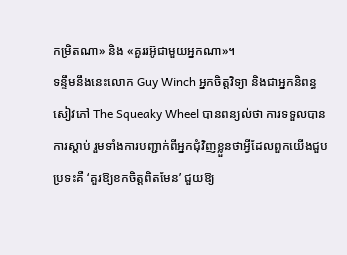កម្រិតណា» និង «គួររអ៊ូជាមួយអ្នកណា»។
ទន្ទឹមនឹងនេះលោក Guy Winch អ្នកចិត្តវិទ្យា និងជាអ្នកនិពន្ធសៀវភៅ The Squeaky Wheel បានពន្យល់ថា ការទទួលបានការស្តាប់ រួមទាំងការបញ្ជាក់ពីអ្នកជុំវិញខ្លួនថាអ្វីដែលពួកយើងជួបប្រទះគឺ ‘គួរឱ្យខកចិត្តពិតមែន’ ជួយឱ្យ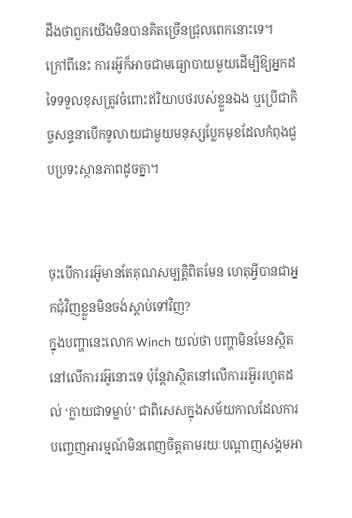ដឹងថាពួកយើងមិនបានគិតច្រើនជ្រុលពេកនោះទេ។
ក្រៅពីនេះ ការរអ៊ូក៏អាចជាមធ្យោបាយមួយដើម្បីឱ្យអ្នកដទៃទទួលខុសត្រូវចំពោះឥរិយាបថរបស់ខ្លួនឯង ឬប្រើជាកិច្ចសន្ទនាបើកទូលាយជាមួយមនុស្សប្លែកមុខដែលកំពុងជួបប្រទះស្ថានភាពដូចគ្នា។


ចុះបើការរអ៊ូមានតែគុណសម្បត្តិពិតមែន ហេតុអ្វីបានជាអ្នកជុំវិញខ្លួនមិនចង់ស្តាប់ទៅវិញ?
ក្នុងបញ្ហានេះលោក Winch យល់ថា បញ្ហាមិនមែនស្ថិតនៅលើការរអ៊ូនោះទេ ប៉ុន្តែវាស្ថិតនៅលើការរអ៊ូររហូតដល់ ‘ក្លាយជាទម្លាប់’ ជាពិសេសក្នុងសម័យកាលដែលការបញ្ចេញអារម្មណ៍មិនពេញចិត្តតាមរយៈបណ្តាញសង្គមអា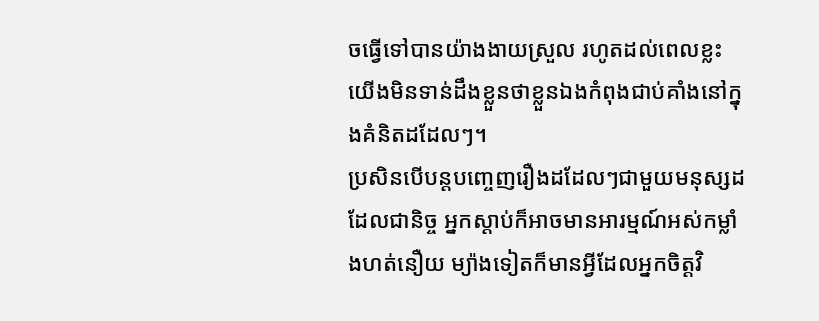ចធ្វើទៅបានយ៉ាងងាយស្រួល រហូតដល់ពេលខ្លះយើងមិនទាន់ដឹងខ្លួនថាខ្លួនឯងកំពុងជាប់គាំងនៅក្នុងគំនិតដដែលៗ។
ប្រសិនបើបន្តបញ្ចេញរឿងដដែលៗជាមួយមនុស្សដដែលជានិច្ច អ្នកស្តាប់ក៏អាចមានអារម្មណ៍អស់កម្លាំងហត់នឿយ ម្យ៉ាងទៀតក៏មានអ្វីដែលអ្នកចិត្តវិ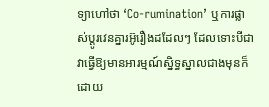ទ្យាហៅថា ‘Co-rumination’ ឬការផ្លាស់ប្តូរវេនគ្នារអ៊ូរឿងដដែលៗ ដែលទោះបីជាវាធ្វើឱ្យមានអារម្មណ៍ស្និទ្ធស្នាលជាងមុនក៏ដោយ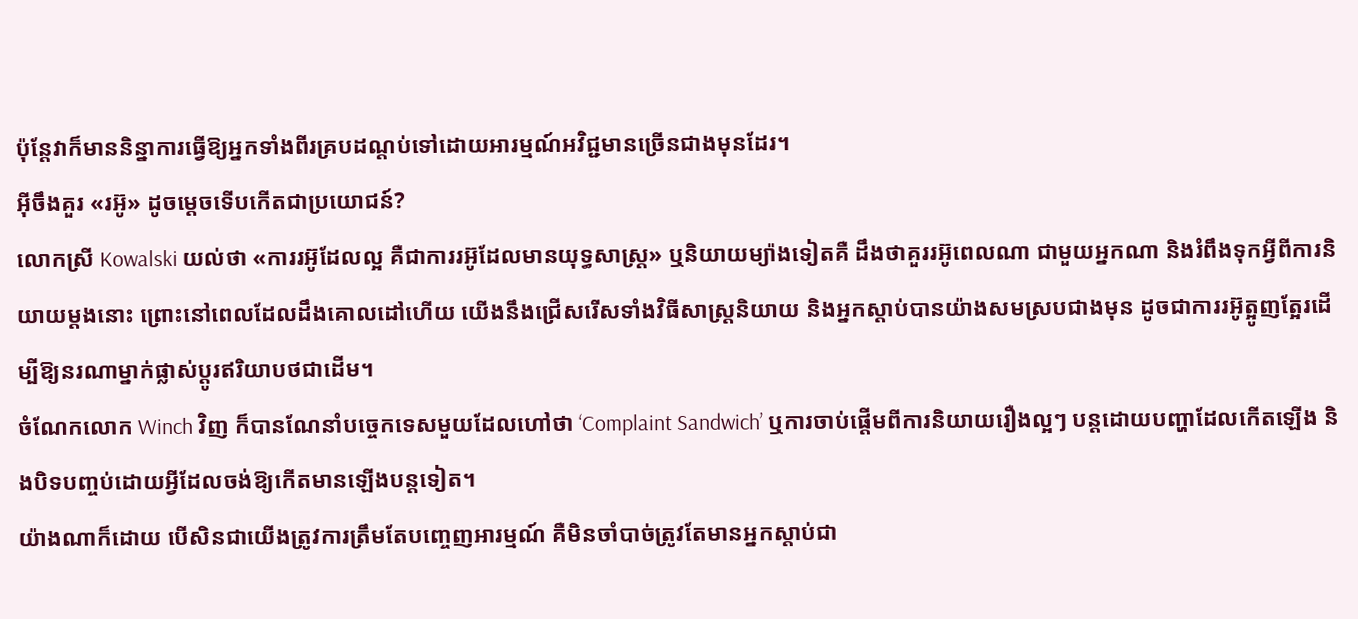ប៉ុន្តែវាក៏មាននិន្នាការធ្វើឱ្យអ្នកទាំងពីរគ្របដណ្តប់ទៅដោយអារម្មណ៍អវិជ្ជមានច្រើនជាងមុនដែរ។
អ៊ីចឹងគួរ «រអ៊ូ» ដូចម្តេចទើបកើតជាប្រយោជន៍?
លោកស្រី Kowalski យល់ថា «ការរអ៊ូដែលល្អ គឺជាការរអ៊ូដែលមានយុទ្ធសាស្ត្រ» ឬនិយាយម្យ៉ាងទៀតគឺ ដឹងថាគួររអ៊ូពេលណា ជាមួយអ្នកណា និងរំពឹងទុកអ្វីពីការនិយាយម្តងនោះ ព្រោះនៅពេលដែលដឹងគោលដៅហើយ យើងនឹងជ្រើសរើសទាំងវិធីសាស្ត្រនិយាយ និងអ្នកស្តាប់បានយ៉ាងសមស្របជាងមុន ដូចជាការរអ៊ូត្អូញត្អែរដើម្បីឱ្យនរណាម្នាក់ផ្លាស់ប្តូរឥរិយាបថជាដើម។
ចំណែកលោក Winch វិញ ក៏បានណែនាំបច្ចេកទេសមួយដែលហៅថា ‘Complaint Sandwich’ ឬការចាប់ផ្តើមពីការនិយាយរឿងល្អៗ បន្តដោយបញ្ហាដែលកើតឡើង និងបិទបញ្ចប់ដោយអ្វីដែលចង់ឱ្យកើតមានឡើងបន្តទៀត។
យ៉ាងណាក៏ដោយ បើសិនជាយើងត្រូវការត្រឹមតែបញ្ចេញអារម្មណ៍ គឺមិនចាំបាច់ត្រូវតែមានអ្នកស្តាប់ជា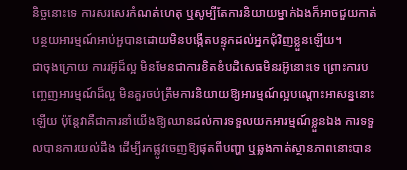និច្ចនោះទេ ការសរសេរកំណត់ហេតុ ឬសូម្បីតែការនិយាយម្នាក់ឯងក៏អាចជួយកាត់បន្ថយអារម្មណ៍អាប់អួបានដោយមិនបង្កើតបន្ទុកដល់អ្នកជុំវិញខ្លួនឡើយ។
ជាចុងក្រោយ ការរអ៊ូដ៏ល្អ មិនមែនជាការខិតខំបដិសេធមិនរអ៊ូនោះទេ ព្រោះការបញ្ចេញអារម្មណ៍ដ៏ល្អ មិនគួរចប់ត្រឹមការនិយាយឱ្យអារម្មណ៍ល្អបណ្តោះអាសន្ននោះឡើយ ប៉ុន្តែវាគឺជាការនាំយើងឱ្យឈានដល់ការទទួលយកអារម្មណ៍ខ្លួនឯង ការទទួលបានការយល់ដឹង ដើម្បីរកផ្លូវចេញឱ្យផុតពីបញ្ហា ឬឆ្លងកាត់ស្ថានភាពនោះបាន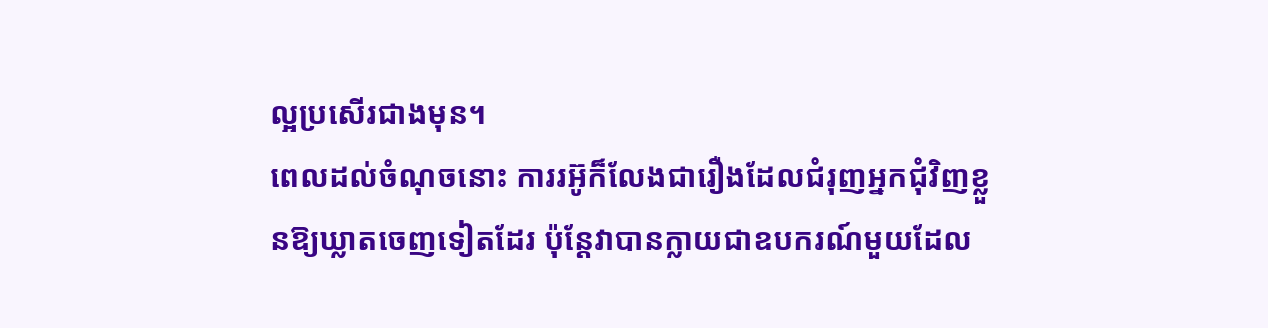ល្អប្រសើរជាងមុន។
ពេលដល់ចំណុចនោះ ការរអ៊ូក៏លែងជារឿងដែលជំរុញអ្នកជុំវិញខ្លួនឱ្យឃ្លាតចេញទៀតដែរ ប៉ុន្តែវាបានក្លាយជាឧបករណ៍មួយដែល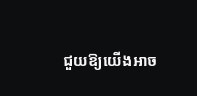ជួយឱ្យយើងអាច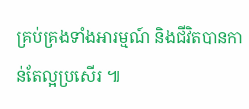គ្រប់គ្រងទាំងអារម្មណ៍ និងជីវិតបានកាន់តែល្អប្រសើរ ៕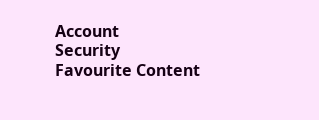Account
Security
Favourite Content